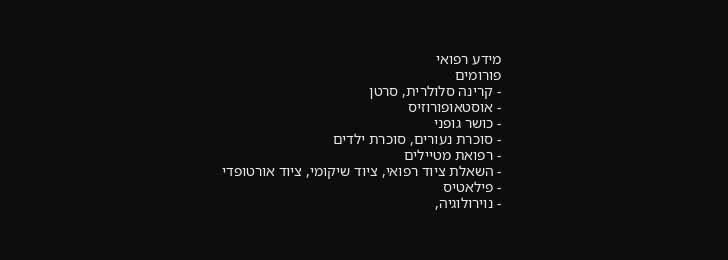מידע רפואי
פורומים
- קרינה סלולרית, סרטן
- אוסטאופורוזיס
- כושר גופני
- סוכרת נעורים, סוכרת ילדים
- רפואת מטיילים
- השאלת ציוד רפואי, ציוד שיקומי, ציוד אורטופדי
- פילאטיס
- נוירולוגיה,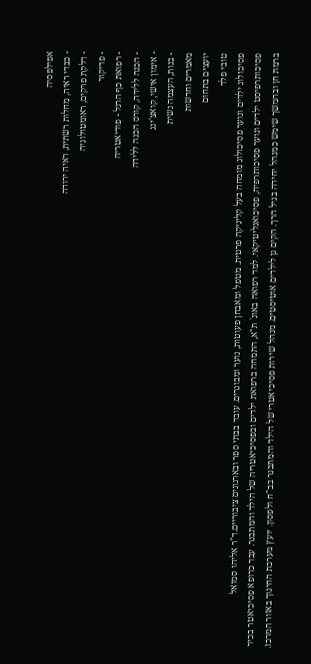אפילפסיה
- כבדי ראיה, מחלות רשתית, ראיה ירודה
- דלקת פרקים, ראומטולוגיה
- פדיקור
- רפואת כף הרגל - פודיאטריה
- הכנה ללידה, קורס הכנה ללידה
- אימון אישי, קואצ'ינג
- בנות, העצמה נשית
מאמרים וחדשות
יועצים בתחום
טובי פלד
פסיכולוג ילדים ונוער פסיכולוג מומחה בעל קליניקה פרטית. מטפל ומאבחן פעוטות, נוער ומבוגרים. עובד בבתי ספר ובארגונים ציבוריים.ד"ר אליהו סמואל
פסיכותרפיסט ילדים ונוער פסיכותרפיה, פסיכואנליטיקאי. למד רפואה באונ` ת"א, התמחה ברפואת ילדים ובפסיכיאטריה של הילד והמתבגר. עבד כרופא פסיכיאטר בכיר ברמת חן ובהמשך שימש כמנהל יחידה בגיל הרך. הקים גן לילדים אוטיסטים. מנהל שירות פסיכיאטרי של הילד והמתבגר בב"ח ולפסון. יועץ מערכת החינוך באזור המרכז.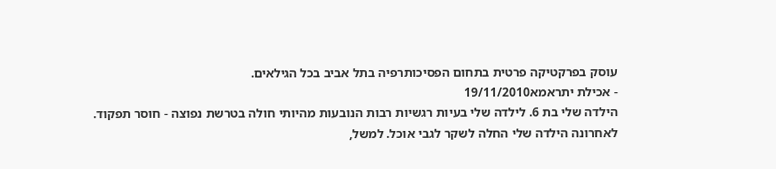עוסק בפרקטיקה פרטית בתחום הפסיכותרפיה בתל אביב בכל הגילאים.
- אכילת יתראמא19/11/2010
הילדה שלי בת 6. לילדה שלי בעיות רגשיות רבות הנובעות מהיותי חולה בטרשת נפוצה - חוסר תפקוד.
לאחרונה הילדה שלי החלה לשקר לגבי אוכל. למשל,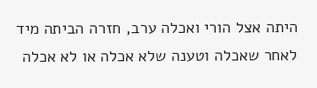היתה אצל הורי ואכלה ערב, חזרה הביתה מיד לאחר שאכלה וטענה שלא אכלה או לא אכלה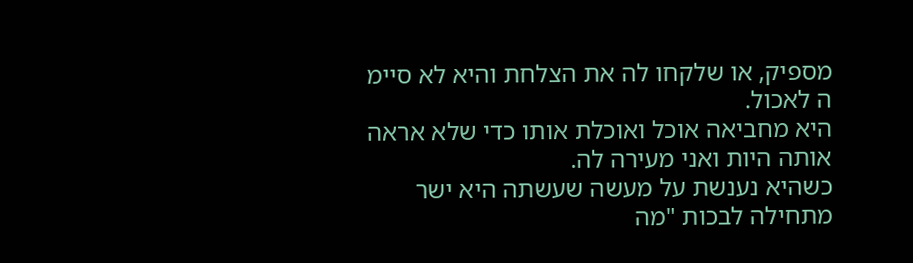מספיק, או שלקחו לה את הצלחת והיא לא סיימ ה לאכול.
היא מחביאה אוכל ואוכלת אותו כדי שלא אראה אותה היות ואני מעירה לה.
כשהיא נענשת על מעשה שעשתה היא ישר מתחילה לבכות "מה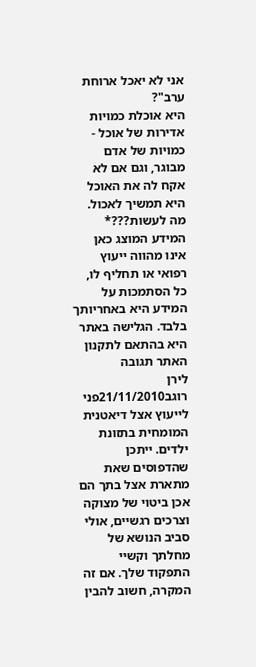אני לא יאכל ארוחת ערב"?
היא אוכלת כמויות אדירות של אוכל - כמויות של אדם מבוגר, וגם אם לא אקח לה את האוכל היא תמשיך לאכול.
מה לעשות???* המידע המוצג כאן אינו מהווה ייעוץ רפואי או תחליף לו, כל הסתמכות על המידע היא באחריותך בלבד. הגלישה באתר היא בהתאם לתקנון האתר תגובה
לירן רוגב21/11/2010פני לייעוץ אצל דיאטנית המומחית בתזונת ילדים. ייתכן שהדפוסים שאת מתארת אצל בתך הם אכן ביטוי של מצוקה וצרכים רגשיים, אולי סביב הנושא של מחלתך וקשיי התפקוד שלך. אם זה המקרה, חשוב להבין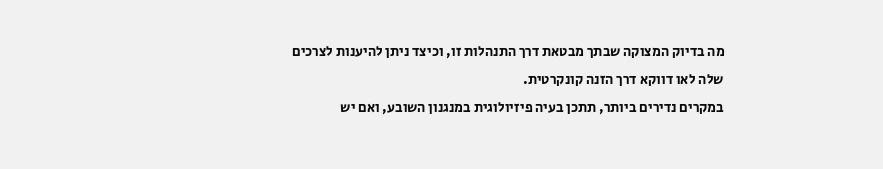מה בדיוק המצוקה שבתך מבטאת דרך התנהלות זו, וכיצד ניתן להיענות לצרכים שלה לאו דווקא דרך הזנה קונקרטית.
במקרים נדירים ביותר, תתכן בעיה פיזיולוגית במנגנון השובע, ואם יש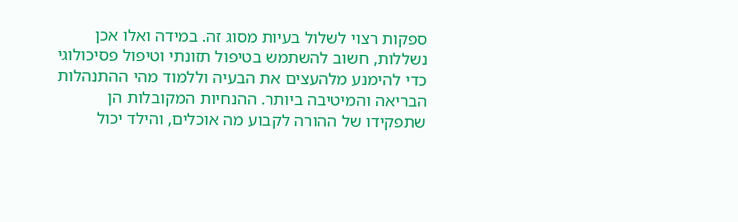ספקות רצוי לשלול בעיות מסוג זה. במידה ואלו אכן נשללות, חשוב להשתמש בטיפול תזונתי וטיפול פסיכולוגי כדי להימנע מלהעצים את הבעיה וללמוד מהי ההתנהלות הבריאה והמיטיבה ביותר. ההנחיות המקובלות הן שתפקידו של ההורה לקבוע מה אוכלים, והילד יכול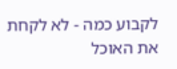לקבוע כמה - לא לקחת את האוכל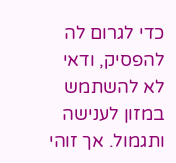כדי לגרום לה להפסיק, ודאי לא להשתמש במזון לענישה ותגמול. אך זוהי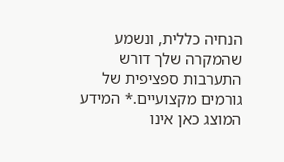הנחיה כללית, ונשמע שהמקרה שלך דורש התערבות ספציפית של גורמים מקצועיים.* המידע המוצג כאן אינו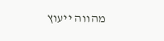מהווה ייעוץ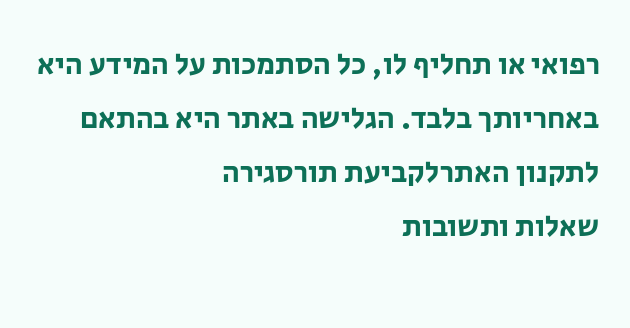רפואי או תחליף לו, כל הסתמכות על המידע היא באחריותך בלבד. הגלישה באתר היא בהתאם לתקנון האתרלקביעת תורסגירה
שאלות ותשובות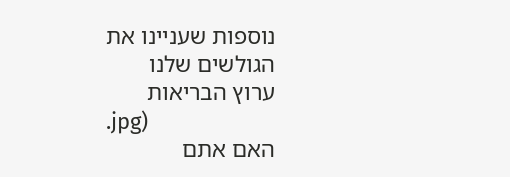נוספות שעניינו את הגולשים שלנו
ערוץ הבריאות
.jpg)
האם אתם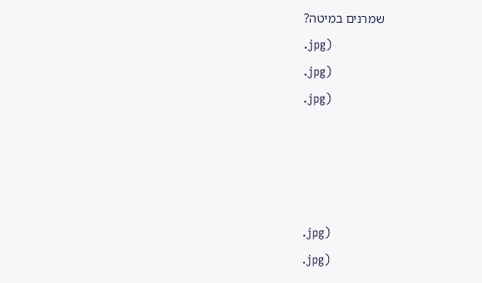שמרנים במיטה?
.jpg)
.jpg)
.jpg)




.jpg)
.jpg)